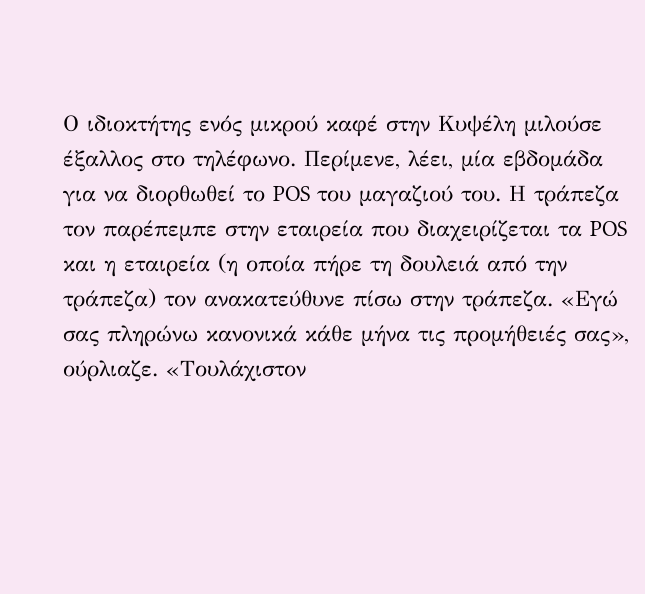Ο ιδιοκτήτης ενός μικρού καφέ στην Κυψέλη μιλούσε έξαλλος στο τηλέφωνο. Περίμενε, λέει, μία εβδομάδα για να διορθωθεί το POS του μαγαζιού του. Η τράπεζα τον παρέπεμπε στην εταιρεία που διαχειρίζεται τα POS και η εταιρεία (η οποία πήρε τη δουλειά από την τράπεζα) τον ανακατεύθυνε πίσω στην τράπεζα. «Εγώ σας πληρώνω κανονικά κάθε μήνα τις προμήθειές σας», ούρλιαζε. «Τουλάχιστον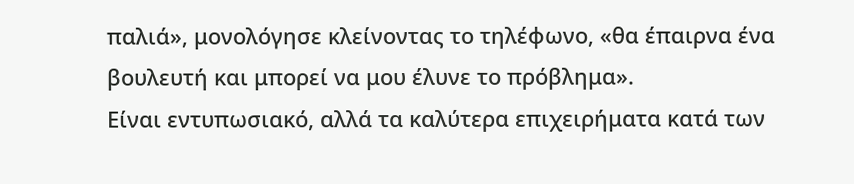παλιά», μονολόγησε κλείνοντας το τηλέφωνο, «θα έπαιρνα ένα βουλευτή και μπορεί να μου έλυνε το πρόβλημα».
Είναι εντυπωσιακό, αλλά τα καλύτερα επιχειρήματα κατά των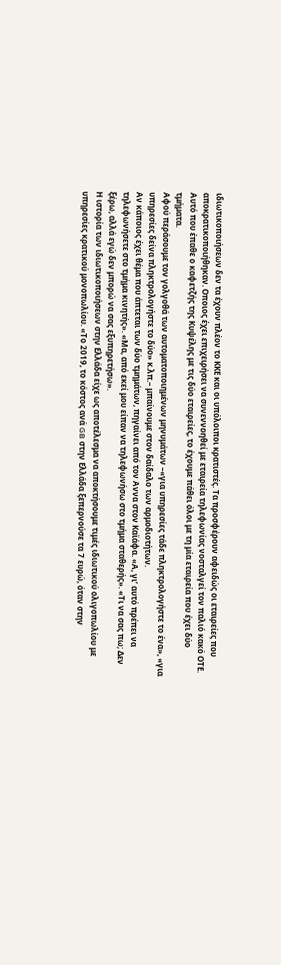ιδιωτικοποιήσεων δεν τα έχουν πλέον το ΚΚΕ και οι υπόλοιποι κρατιστές. Τα προσφέρουν αφειδώς οι εταιρείες που αποκρατικοποιήθηκαν. Οποιος έχει επιχειρήσει να συνεννοηθεί με εταιρεία τηλεφωνίας νοσταλγεί τον παλιό κακό ΟΤΕ. Αυτό που έπαθε ο καφετζής της Κυψέλης με τις δύο εταιρείες, το έχουμε πάθει όλοι με τη μία εταιρεία που έχει δύο τμήματα.
Αφού περάσουμε τον γολγοθά των αυτοματοποιημένων μηνυμάτων –«για υπηρεσίες τάδε πληκτρολογήστε το ένα», «για υπηρεσίες δείνα πληκτρολογήστε το δύο» κ.λπ.– μπαίνουμε στον δαίδαλο των αρμοδιοτήτων.
Αν κάποιος έχει θέμα που άπτεται των δύο τμημάτων, πηγαίνει από τον Αννα στον Καϊάφα. «Α, γι’ αυτό πρέπει να τηλεφωνήσετε στο τμήμα κινητής». «Μα, από εκεί μου είπαν να τηλεφωνήσω στο τμήμα σταθερής». «Τι να σας πω; Δεν ξέρω, αλλά εγώ δεν μπορώ να σας εξυπηρετήσω».
Η ιστορία των ιδιωτικοποιήσεων στην Ελλάδα είχε ως αποτέλεσμα να αποκτήσουμε τιμές ιδιωτικού ολιγοπωλίου με υπηρεσίες κρατικού μονοπωλίου. «Το 2019, το κόστος ανά GB στην Ελλάδα ξεπερνούσε τα 7 ευρώ, όταν στην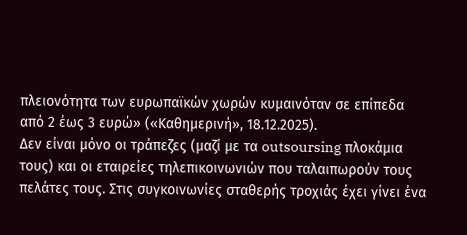πλειονότητα των ευρωπαϊκών χωρών κυμαινόταν σε επίπεδα από 2 έως 3 ευρώ» («Καθημερινή», 18.12.2025).
Δεν είναι μόνο οι τράπεζες (μαζί με τα outsoursing πλοκάμια τους) και οι εταιρείες τηλεπικοινωνιών που ταλαιπωρούν τους πελάτες τους. Στις συγκοινωνίες σταθερής τροχιάς έχει γίνει ένα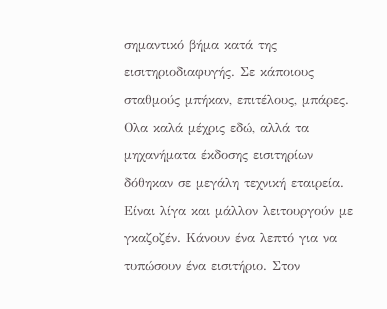σημαντικό βήμα κατά της εισιτηριοδιαφυγής. Σε κάποιους σταθμούς μπήκαν, επιτέλους, μπάρες.
Ολα καλά μέχρις εδώ, αλλά τα μηχανήματα έκδοσης εισιτηρίων δόθηκαν σε μεγάλη τεχνική εταιρεία. Είναι λίγα και μάλλον λειτουργούν με γκαζοζέν. Κάνουν ένα λεπτό για να τυπώσουν ένα εισιτήριο. Στον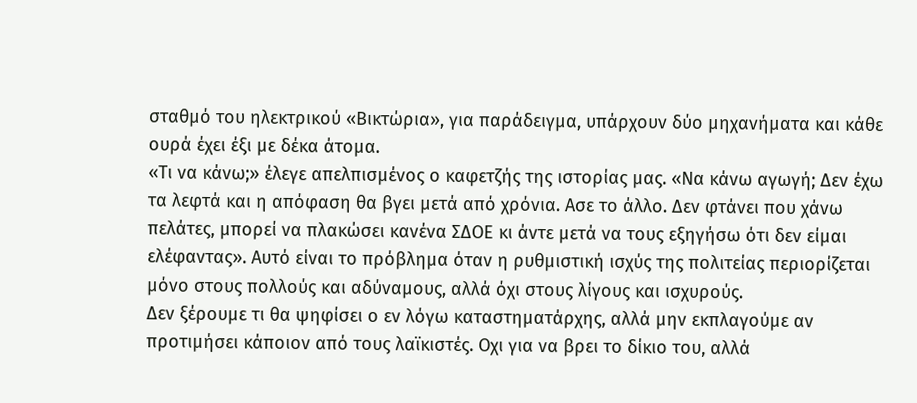σταθμό του ηλεκτρικού «Βικτώρια», για παράδειγμα, υπάρχουν δύο μηχανήματα και κάθε ουρά έχει έξι με δέκα άτομα.
«Τι να κάνω;» έλεγε απελπισμένος ο καφετζής της ιστορίας μας. «Να κάνω αγωγή; Δεν έχω τα λεφτά και η απόφαση θα βγει μετά από χρόνια. Ασε το άλλο. Δεν φτάνει που χάνω πελάτες, μπορεί να πλακώσει κανένα ΣΔΟΕ κι άντε μετά να τους εξηγήσω ότι δεν είμαι ελέφαντας». Αυτό είναι το πρόβλημα όταν η ρυθμιστική ισχύς της πολιτείας περιορίζεται μόνο στους πολλούς και αδύναμους, αλλά όχι στους λίγους και ισχυρούς.
Δεν ξέρουμε τι θα ψηφίσει ο εν λόγω καταστηματάρχης, αλλά μην εκπλαγούμε αν προτιμήσει κάποιον από τους λαϊκιστές. Οχι για να βρει το δίκιο του, αλλά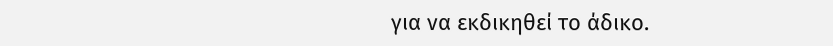για να εκδικηθεί το άδικο.